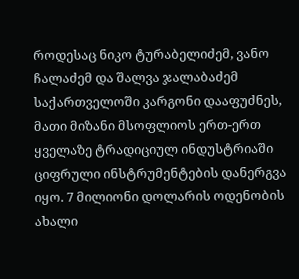როდესაც ნიკო ტურაბელიძემ, ვანო ჩალაძემ და შალვა ჯალაბაძემ საქართველოში კარგონი დააფუძნეს, მათი მიზანი მსოფლიოს ერთ-ერთ ყველაზე ტრადიციულ ინდუსტრიაში ციფრული ინსტრუმენტების დანერგვა იყო. 7 მილიონი დოლარის ოდენობის ახალი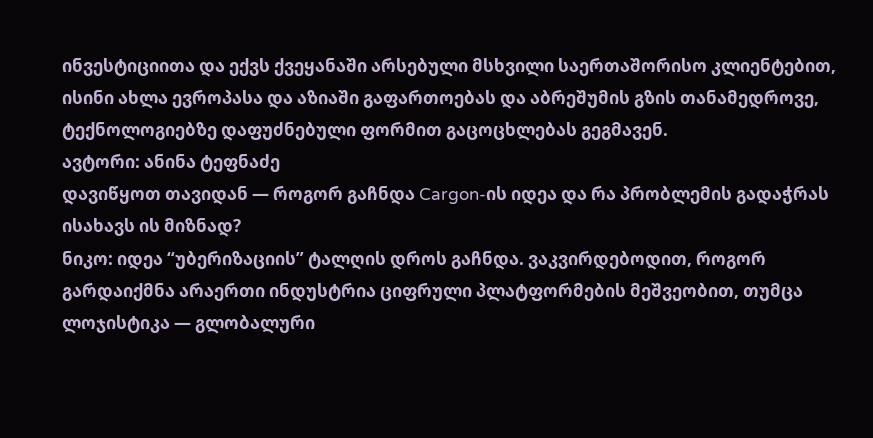ინვესტიციითა და ექვს ქვეყანაში არსებული მსხვილი საერთაშორისო კლიენტებით, ისინი ახლა ევროპასა და აზიაში გაფართოებას და აბრეშუმის გზის თანამედროვე, ტექნოლოგიებზე დაფუძნებული ფორმით გაცოცხლებას გეგმავენ.
ავტორი: ანინა ტეფნაძე
დავიწყოთ თავიდან — როგორ გაჩნდა Cargon-ის იდეა და რა პრობლემის გადაჭრას ისახავს ის მიზნად?
ნიკო: იდეა “უბერიზაციის” ტალღის დროს გაჩნდა. ვაკვირდებოდით, როგორ გარდაიქმნა არაერთი ინდუსტრია ციფრული პლატფორმების მეშვეობით, თუმცა ლოჯისტიკა — გლობალური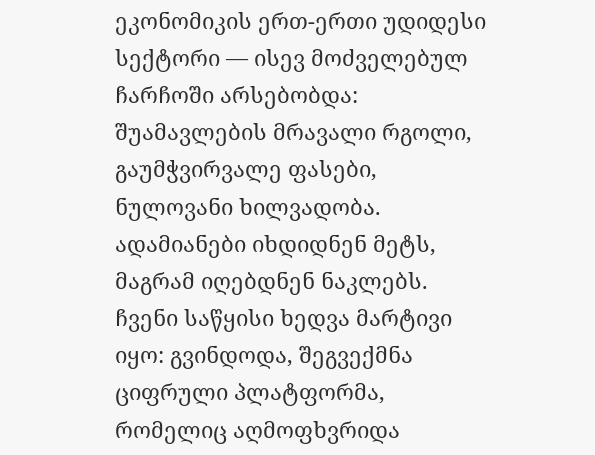ეკონომიკის ერთ-ერთი უდიდესი სექტორი — ისევ მოძველებულ ჩარჩოში არსებობდა: შუამავლების მრავალი რგოლი, გაუმჭვირვალე ფასები, ნულოვანი ხილვადობა. ადამიანები იხდიდნენ მეტს, მაგრამ იღებდნენ ნაკლებს.
ჩვენი საწყისი ხედვა მარტივი იყო: გვინდოდა, შეგვექმნა ციფრული პლატფორმა, რომელიც აღმოფხვრიდა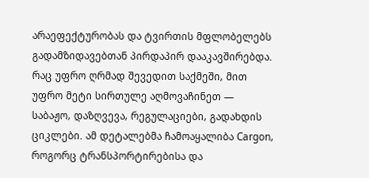არაეფექტურობას და ტვირთის მფლობელებს გადამზიდავებთან პირდაპირ დააკავშირებდა. რაც უფრო ღრმად შევედით საქმეში, მით უფრო მეტი სირთულე აღმოვაჩინეთ — საბაჟო, დაზღვევა, რეგულაციები, გადახდის ციკლები. ამ დეტალებმა ჩამოაყალიბა Cargon, როგორც ტრანსპორტირებისა და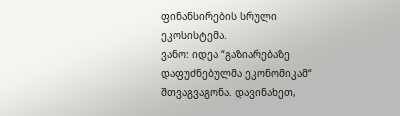ფინანსირების სრული ეკოსისტემა.
ვანო: იდეა “გაზიარებაზე დაფუძნებულმა ეკონომიკამ“ შთვაგვაგონა. დავინახეთ,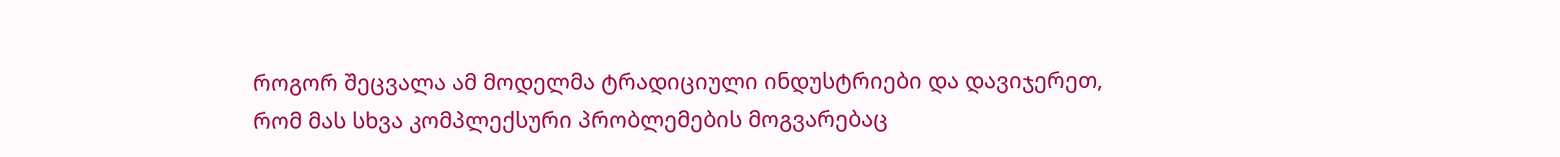როგორ შეცვალა ამ მოდელმა ტრადიციული ინდუსტრიები და დავიჯერეთ, რომ მას სხვა კომპლექსური პრობლემების მოგვარებაც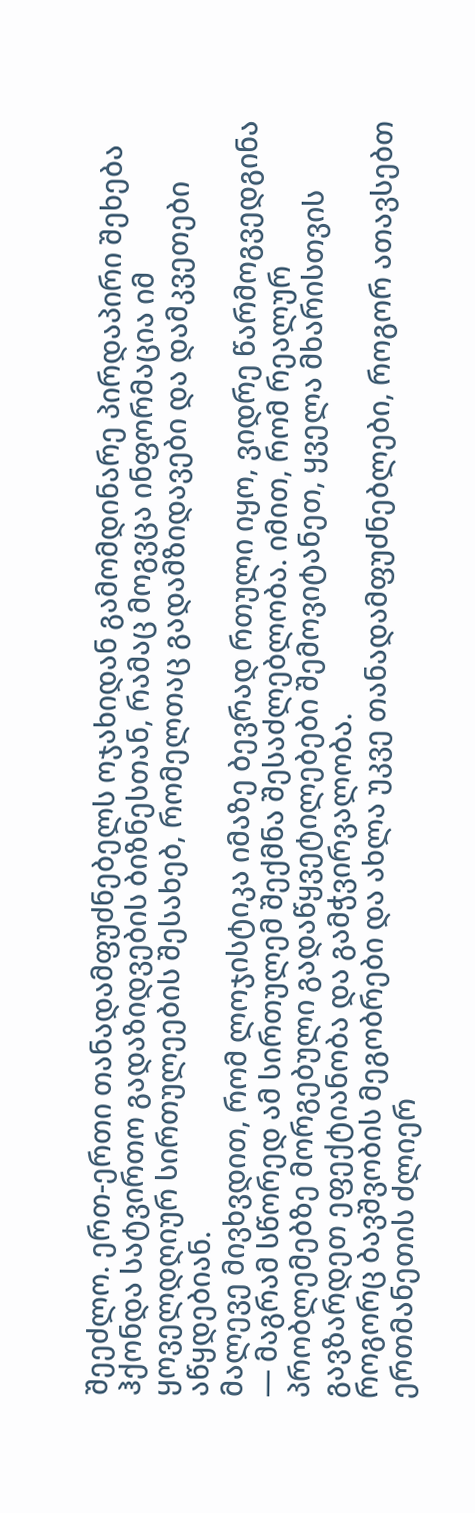შეეძლო. ერთ-ერთი თანადამფუძნებელს ოჯახიდან გამომდინარე პირდაპირი შეხება ჰქონდა სატვირთო გადაზიდვების ბიზნესთან, რამაც მოგვცა ინფორმაცია იმ ყოველდღიურ სირთულეების შესახებ, რომელთაც გადამზიდავები და დამკვეთები აწყდებიან.
მალევე მივხვდით, რომ ლოჯისტიკა იმაზე ბევრად რთული იყო, ვიდრე წარმოგვედგინა — მაგრამ სწორედ ამ სირთულემ შექმნა შესაძლებლობა. იმით, რომ რეალურ პრობლემებზე მორგებული გადაწყვეტილებები შემოვიტანეთ, ყველა მხარისთვის გავზარდეთ ეფექტიანობა და გამჭვირვალობა.
როგორც ბავშვობის მეგობრები და ახლა უკვე თანადამფუძნებლები, როგორ ათავსებთ ერთმანეთის ძლიერ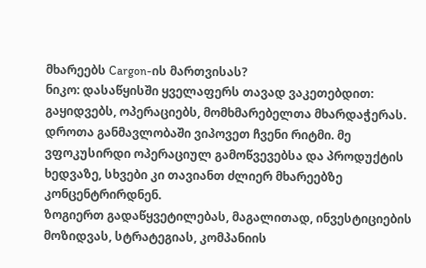მხარეებს Cargon-ის მართვისას?
ნიკო: დასაწყისში ყველაფერს თავად ვაკეთებდით: გაყიდვებს, ოპერაციებს, მომხმარებელთა მხარდაჭერას. დროთა განმავლობაში ვიპოვეთ ჩვენი რიტმი. მე ვფოკუსირდი ოპერაციულ გამოწვევებსა და პროდუქტის ხედვაზე, სხვები კი თავიანთ ძლიერ მხარეებზე კონცენტრირდნენ.
ზოგიერთ გადაწყვეტილებას, მაგალითად, ინვესტიციების მოზიდვას, სტრატეგიას, კომპანიის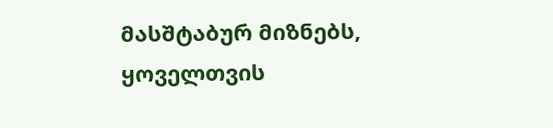მასშტაბურ მიზნებს, ყოველთვის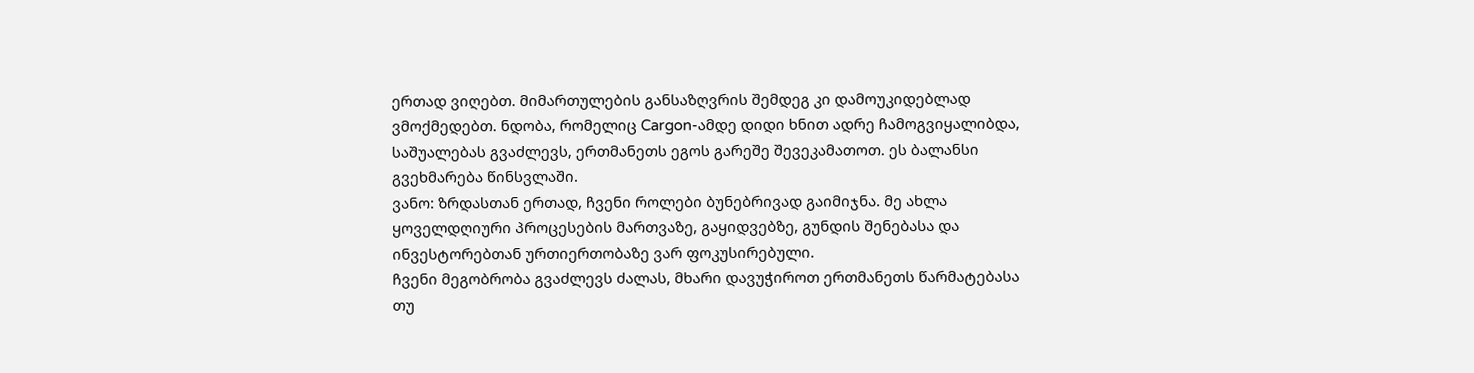ერთად ვიღებთ. მიმართულების განსაზღვრის შემდეგ კი დამოუკიდებლად ვმოქმედებთ. ნდობა, რომელიც Cargon-ამდე დიდი ხნით ადრე ჩამოგვიყალიბდა, საშუალებას გვაძლევს, ერთმანეთს ეგოს გარეშე შევეკამათოთ. ეს ბალანსი გვეხმარება წინსვლაში.
ვანო: ზრდასთან ერთად, ჩვენი როლები ბუნებრივად გაიმიჯნა. მე ახლა ყოველდღიური პროცესების მართვაზე, გაყიდვებზე, გუნდის შენებასა და ინვესტორებთან ურთიერთობაზე ვარ ფოკუსირებული.
ჩვენი მეგობრობა გვაძლევს ძალას, მხარი დავუჭიროთ ერთმანეთს წარმატებასა თუ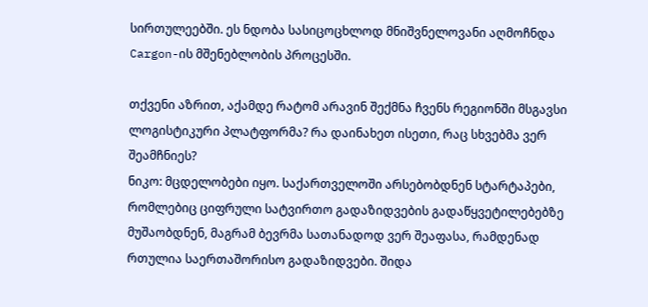სირთულეებში. ეს ნდობა სასიცოცხლოდ მნიშვნელოვანი აღმოჩნდა Cargon-ის მშენებლობის პროცესში.

თქვენი აზრით, აქამდე რატომ არავინ შექმნა ჩვენს რეგიონში მსგავსი ლოგისტიკური პლატფორმა? რა დაინახეთ ისეთი, რაც სხვებმა ვერ შეამჩნიეს?
ნიკო: მცდელობები იყო. საქართველოში არსებობდნენ სტარტაპები, რომლებიც ციფრული სატვირთო გადაზიდვების გადაწყვეტილებებზე მუშაობდნენ, მაგრამ ბევრმა სათანადოდ ვერ შეაფასა, რამდენად რთულია საერთაშორისო გადაზიდვები. შიდა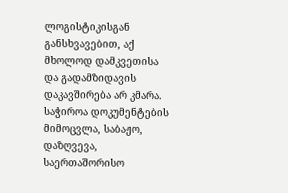ლოგისტიკისგან განსხვავებით, აქ მხოლოდ დამკვეთისა და გადამზიდავის დაკავშირება არ კმარა. საჭიროა დოკუმენტების მიმოცვლა, საბაჟო, დაზღვევა, საერთაშორისო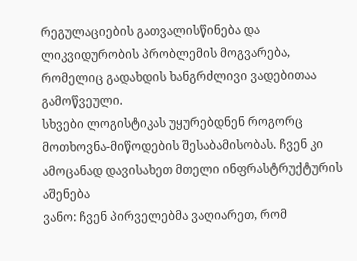რეგულაციების გათვალისწინება და ლიკვიდურობის პრობლემის მოგვარება, რომელიც გადახდის ხანგრძლივი ვადებითაა გამოწვეული.
სხვები ლოგისტიკას უყურებდნენ როგორც მოთხოვნა-მიწოდების შესაბამისობას. ჩვენ კი ამოცანად დავისახეთ მთელი ინფრასტრუქტურის აშენება
ვანო: ჩვენ პირველებმა ვაღიარეთ, რომ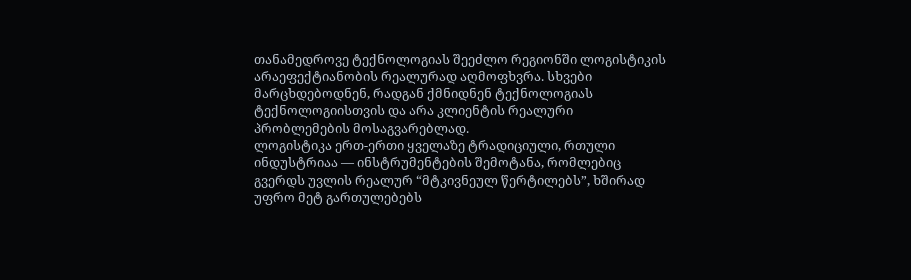თანამედროვე ტექნოლოგიას შეეძლო რეგიონში ლოგისტიკის არაეფექტიანობის რეალურად აღმოფხვრა. სხვები მარცხდებოდნენ, რადგან ქმნიდნენ ტექნოლოგიას ტექნოლოგიისთვის და არა კლიენტის რეალური პრობლემების მოსაგვარებლად.
ლოგისტიკა ერთ-ერთი ყველაზე ტრადიციული, რთული ინდუსტრიაა — ინსტრუმენტების შემოტანა, რომლებიც გვერდს უვლის რეალურ “მტკივნეულ წერტილებს”, ხშირად უფრო მეტ გართულებებს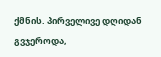ქმნის. პირველივე დღიდან გვჯეროდა,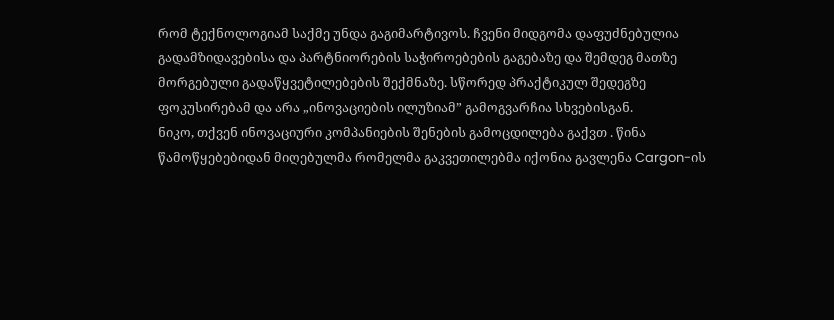რომ ტექნოლოგიამ საქმე უნდა გაგიმარტივოს. ჩვენი მიდგომა დაფუძნებულია გადამზიდავებისა და პარტნიორების საჭიროებების გაგებაზე და შემდეგ მათზე მორგებული გადაწყვეტილებების შექმნაზე. სწორედ პრაქტიკულ შედეგზე ფოკუსირებამ და არა „ინოვაციების ილუზიამ” გამოგვარჩია სხვებისგან.
ნიკო, თქვენ ინოვაციური კომპანიების შენების გამოცდილება გაქვთ . წინა წამოწყებებიდან მიღებულმა რომელმა გაკვეთილებმა იქონია გავლენა Cargon-ის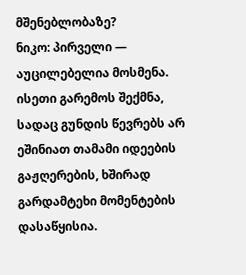მშენებლობაზე?
ნიკო: პირველი — აუცილებელია მოსმენა. ისეთი გარემოს შექმნა, სადაც გუნდის წევრებს არ ეშინიათ თამამი იდეების გაჟღერების, ხშირად გარდამტეხი მომენტების დასაწყისია.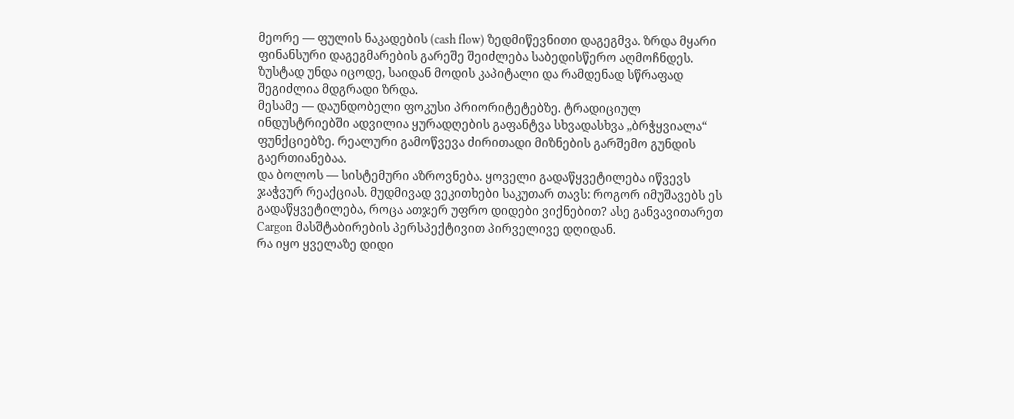მეორე — ფულის ნაკადების (cash flow) ზედმიწევნითი დაგეგმვა. ზრდა მყარი ფინანსური დაგეგმარების გარეშე შეიძლება საბედისწერო აღმოჩნდეს. ზუსტად უნდა იცოდე, საიდან მოდის კაპიტალი და რამდენად სწრაფად შეგიძლია მდგრადი ზრდა.
მესამე — დაუნდობელი ფოკუსი პრიორიტეტებზე. ტრადიციულ ინდუსტრიებში ადვილია ყურადღების გაფანტვა სხვადასხვა „ბრჭყვიალა“ ფუნქციებზე. რეალური გამოწვევა ძირითადი მიზნების გარშემო გუნდის გაერთიანებაა.
და ბოლოს — სისტემური აზროვნება. ყოველი გადაწყვეტილება იწვევს ჯაჭვურ რეაქციას. მუდმივად ვეკითხები საკუთარ თავს: როგორ იმუშავებს ეს გადაწყვეტილება, როცა ათჯერ უფრო დიდები ვიქნებით? ასე განვავითარეთ Cargon მასშტაბირების პერსპექტივით პირველივე დღიდან.
რა იყო ყველაზე დიდი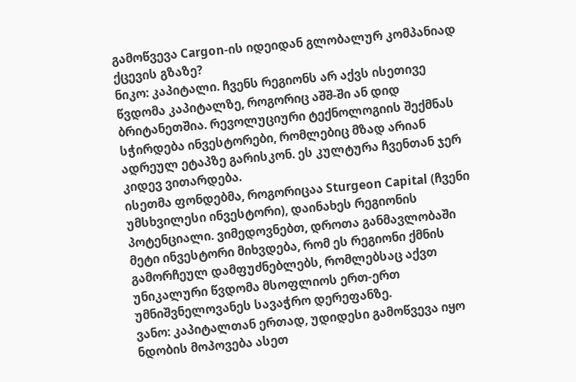გამოწვევა Cargon-ის იდეიდან გლობალურ კომპანიად ქცევის გზაზე?
ნიკო: კაპიტალი. ჩვენს რეგიონს არ აქვს ისეთივე წვდომა კაპიტალზე, როგორიც აშშ-ში ან დიდ ბრიტანეთშია. რევოლუციური ტექნოლოგიის შექმნას სჭირდება ინვესტორები, რომლებიც მზად არიან ადრეულ ეტაპზე გარისკონ. ეს კულტურა ჩვენთან ჯერ კიდევ ვითარდება.
ისეთმა ფონდებმა, როგორიცაა Sturgeon Capital (ჩვენი უმსხვილესი ინვესტორი), დაინახეს რეგიონის პოტენციალი. ვიმედოვნებთ, დროთა განმავლობაში მეტი ინვესტორი მიხვდება, რომ ეს რეგიონი ქმნის გამორჩეულ დამფუძნებლებს, რომლებსაც აქვთ უნიკალური წვდომა მსოფლიოს ერთ-ერთ უმნიშვნელოვანეს სავაჭრო დერეფანზე.
ვანო: კაპიტალთან ერთად, უდიდესი გამოწვევა იყო ნდობის მოპოვება ასეთ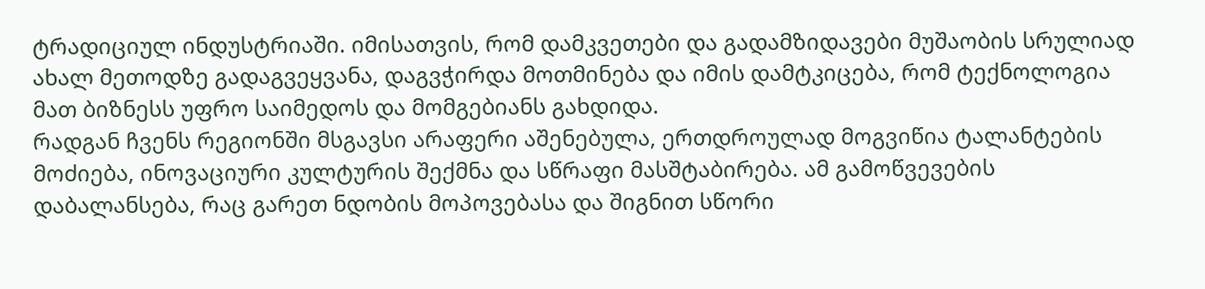ტრადიციულ ინდუსტრიაში. იმისათვის, რომ დამკვეთები და გადამზიდავები მუშაობის სრულიად ახალ მეთოდზე გადაგვეყვანა, დაგვჭირდა მოთმინება და იმის დამტკიცება, რომ ტექნოლოგია მათ ბიზნესს უფრო საიმედოს და მომგებიანს გახდიდა.
რადგან ჩვენს რეგიონში მსგავსი არაფერი აშენებულა, ერთდროულად მოგვიწია ტალანტების მოძიება, ინოვაციური კულტურის შექმნა და სწრაფი მასშტაბირება. ამ გამოწვევების დაბალანსება, რაც გარეთ ნდობის მოპოვებასა და შიგნით სწორი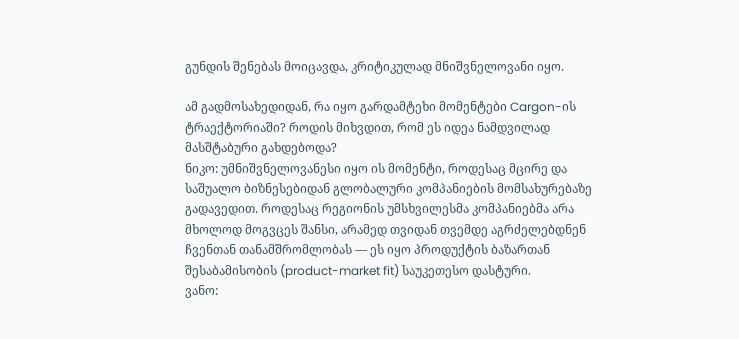გუნდის შენებას მოიცავდა, კრიტიკულად მნიშვნელოვანი იყო.

ამ გადმოსახედიდან, რა იყო გარდამტეხი მომენტები Cargon-ის ტრაექტორიაში? როდის მიხვდით, რომ ეს იდეა ნამდვილად მასშტაბური გახდებოდა?
ნიკო: უმნიშვნელოვანესი იყო ის მომენტი, როდესაც მცირე და საშუალო ბიზნესებიდან გლობალური კომპანიების მომსახურებაზე გადავედით. როდესაც რეგიონის უმსხვილესმა კომპანიებმა არა მხოლოდ მოგვცეს შანსი, არამედ თვიდან თვემდე აგრძელებდნენ ჩვენთან თანამშრომლობას — ეს იყო პროდუქტის ბაზართან შესაბამისობის (product-market fit) საუკეთესო დასტური.
ვანო: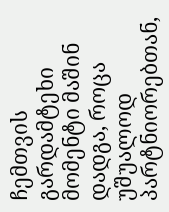ჩემთვის გარდამტეხი მომენტი მაშინ დადგა, როცა უშუალოდ პარტნიორებთან,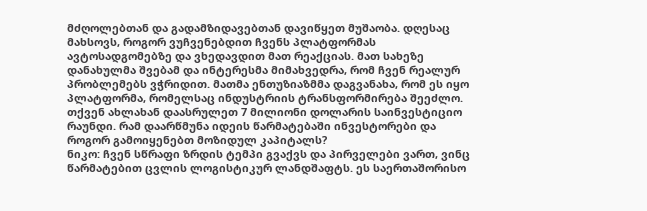მძღოლებთან და გადამზიდავებთან დავიწყეთ მუშაობა. დღესაც მახსოვს, როგორ ვუჩვენებდით ჩვენს პლატფორმას ავტოსადგომებზე და ვხედავდით მათ რეაქციას. მათ სახეზე დანახულმა შვებამ და ინტერესმა მიმახვედრა, რომ ჩვენ რეალურ პრობლემებს ვჭრიდით. მათმა ენთუზიაზმმა დაგვანახა, რომ ეს იყო პლატფორმა, რომელსაც ინდუსტრიის ტრანსფორმირება შეეძლო.
თქვენ ახლახან დაასრულეთ 7 მილიონი დოლარის საინვესტიციო რაუნდი. რამ დაარწმუნა იდეის წარმატებაში ინვესტორები და როგორ გამოიყენებთ მოზიდულ კაპიტალს?
ნიკო: ჩვენ სწრაფი ზრდის ტემპი გვაქვს და პირველები ვართ, ვინც წარმატებით ცვლის ლოგისტიკურ ლანდშაფტს. ეს საერთაშორისო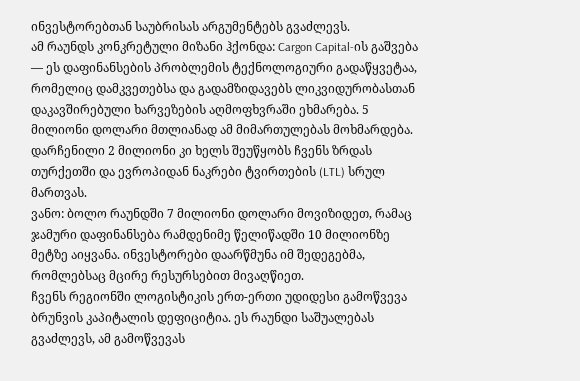ინვესტორებთან საუბრისას არგუმენტებს გვაძლევს.
ამ რაუნდს კონკრეტული მიზანი ჰქონდა: Cargon Capital-ის გაშვება — ეს დაფინანსების პრობლემის ტექნოლოგიური გადაწყვეტაა, რომელიც დამკვეთებსა და გადამზიდავებს ლიკვიდურობასთან დაკავშირებული ხარვეზების აღმოფხვრაში ეხმარება. 5 მილიონი დოლარი მთლიანად ამ მიმართულებას მოხმარდება. დარჩენილი 2 მილიონი კი ხელს შეუწყობს ჩვენს ზრდას თურქეთში და ევროპიდან ნაკრები ტვირთების (LTL) სრულ მართვას.
ვანო: ბოლო რაუნდში 7 მილიონი დოლარი მოვიზიდეთ, რამაც ჯამური დაფინანსება რამდენიმე წელიწადში 10 მილიონზე მეტზე აიყვანა. ინვესტორები დაარწმუნა იმ შედეგებმა, რომლებსაც მცირე რესურსებით მივაღწიეთ.
ჩვენს რეგიონში ლოგისტიკის ერთ-ერთი უდიდესი გამოწვევა ბრუნვის კაპიტალის დეფიციტია. ეს რაუნდი საშუალებას გვაძლევს, ამ გამოწვევას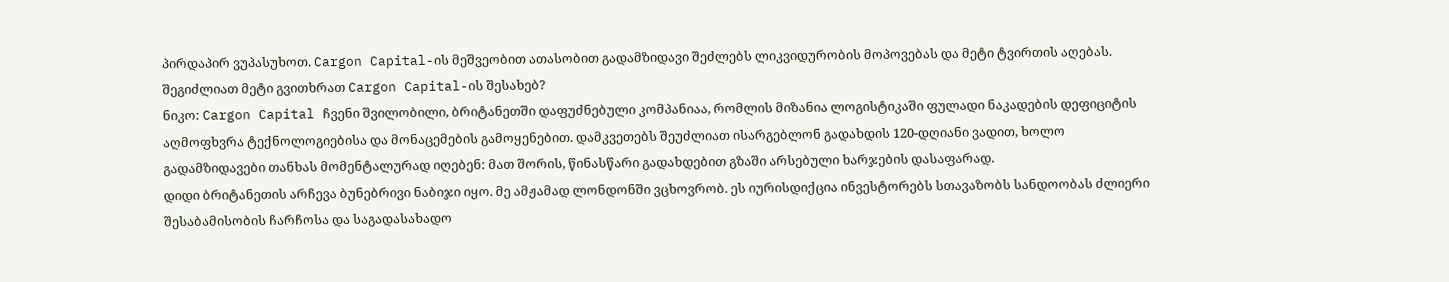პირდაპირ ვუპასუხოთ. Cargon Capital-ის მეშვეობით ათასობით გადამზიდავი შეძლებს ლიკვიდურობის მოპოვებას და მეტი ტვირთის აღებას.
შეგიძლიათ მეტი გვითხრათ Cargon Capital-ის შესახებ?
ნიკო: Cargon Capital ჩვენი შვილობილი, ბრიტანეთში დაფუძნებული კომპანიაა, რომლის მიზანია ლოგისტიკაში ფულადი ნაკადების დეფიციტის აღმოფხვრა ტექნოლოგიებისა და მონაცემების გამოყენებით. დამკვეთებს შეუძლიათ ისარგებლონ გადახდის 120-დღიანი ვადით, ხოლო გადამზიდავები თანხას მომენტალურად იღებენ: მათ შორის, წინასწარი გადახდებით გზაში არსებული ხარჯების დასაფარად.
დიდი ბრიტანეთის არჩევა ბუნებრივი ნაბიჯი იყო. მე ამჟამად ლონდონში ვცხოვრობ. ეს იურისდიქცია ინვესტორებს სთავაზობს სანდოობას ძლიერი შესაბამისობის ჩარჩოსა და საგადასახადო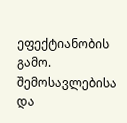ეფექტიანობის გამო.
შემოსავლებისა და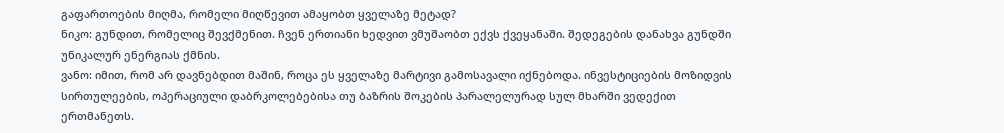გაფართოების მიღმა, რომელი მიღწევით ამაყობთ ყველაზე მეტად?
ნიკო: გუნდით, რომელიც შევქმენით. ჩვენ ერთიანი ხედვით ვმუშაობთ ექვს ქვეყანაში. შედეგების დანახვა გუნდში უნიკალურ ენერგიას ქმნის.
ვანო: იმით, რომ არ დავნებდით მაშინ, როცა ეს ყველაზე მარტივი გამოსავალი იქნებოდა. ინვესტიციების მოზიდვის სირთულეების, ოპერაციული დაბრკოლებებისა თუ ბაზრის შოკების პარალელურად სულ მხარში ვედექით ერთმანეთს.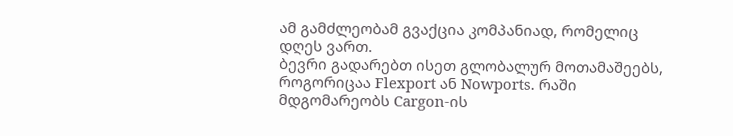ამ გამძლეობამ გვაქცია კომპანიად, რომელიც დღეს ვართ.
ბევრი გადარებთ ისეთ გლობალურ მოთამაშეებს, როგორიცაა Flexport ან Nowports. რაში მდგომარეობს Cargon-ის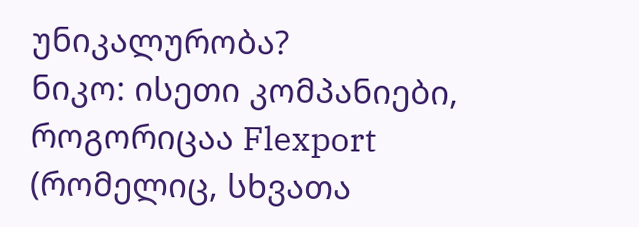უნიკალურობა?
ნიკო: ისეთი კომპანიები, როგორიცაა Flexport (რომელიც, სხვათა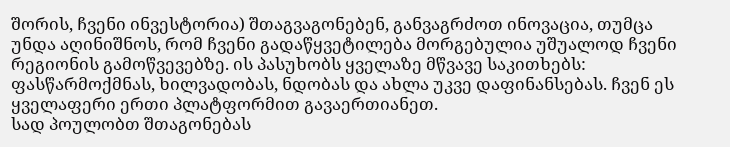შორის, ჩვენი ინვესტორია) შთაგვაგონებენ, განვაგრძოთ ინოვაცია, თუმცა უნდა აღინიშნოს, რომ ჩვენი გადაწყვეტილება მორგებულია უშუალოდ ჩვენი რეგიონის გამოწვევებზე. ის პასუხობს ყველაზე მწვავე საკითხებს: ფასწარმოქმნას, ხილვადობას, ნდობას და ახლა უკვე დაფინანსებას. ჩვენ ეს ყველაფერი ერთი პლატფორმით გავაერთიანეთ.
სად პოულობთ შთაგონებას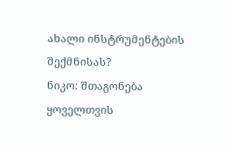ახალი ინსტრუმენტების შექმნისას?
ნიკო: შთაგონება ყოველთვის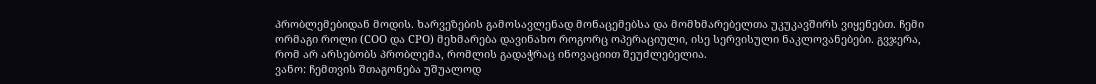პრობლემებიდან მოდის. ხარვეზების გამოსავლენად მონაცემებსა და მომხმარებელთა უკუკავშირს ვიყენებთ. ჩემი ორმაგი როლი (COO და CPO) მეხმარება დავინახო როგორც ოპერაციული, ისე სერვისული ნაკლოვანებები. გვჯერა, რომ არ არსებობს პრობლემა, რომლის გადაჭრაც ინოვაციით შეუძლებელია.
ვანო: ჩემთვის შთაგონება უშუალოდ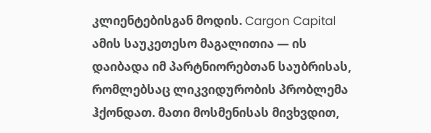კლიენტებისგან მოდის. Cargon Capital ამის საუკეთესო მაგალითია — ის დაიბადა იმ პარტნიორებთან საუბრისას, რომლებსაც ლიკვიდურობის პრობლემა ჰქონდათ. მათი მოსმენისას მივხვდით,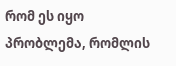რომ ეს იყო პრობლემა, რომლის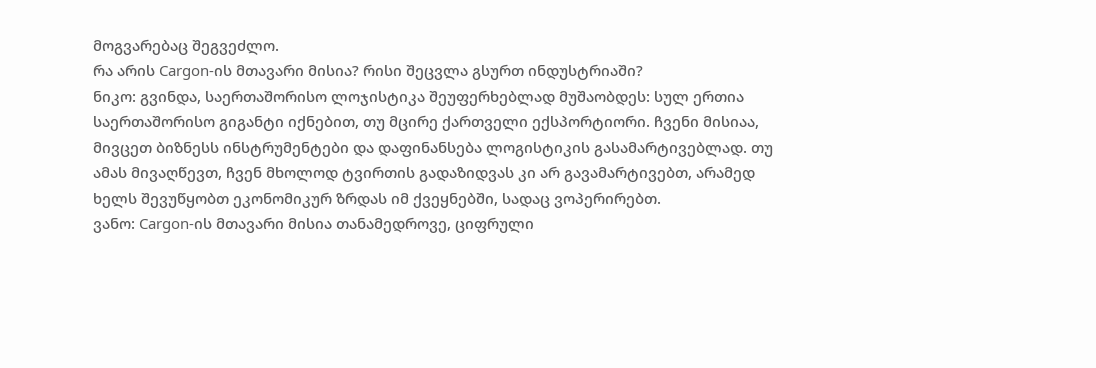მოგვარებაც შეგვეძლო.
რა არის Cargon-ის მთავარი მისია? რისი შეცვლა გსურთ ინდუსტრიაში?
ნიკო: გვინდა, საერთაშორისო ლოჯისტიკა შეუფერხებლად მუშაობდეს: სულ ერთია საერთაშორისო გიგანტი იქნებით, თუ მცირე ქართველი ექსპორტიორი. ჩვენი მისიაა, მივცეთ ბიზნესს ინსტრუმენტები და დაფინანსება ლოგისტიკის გასამარტივებლად. თუ ამას მივაღწევთ, ჩვენ მხოლოდ ტვირთის გადაზიდვას კი არ გავამარტივებთ, არამედ ხელს შევუწყობთ ეკონომიკურ ზრდას იმ ქვეყნებში, სადაც ვოპერირებთ.
ვანო: Cargon-ის მთავარი მისია თანამედროვე, ციფრული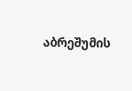აბრეშუმის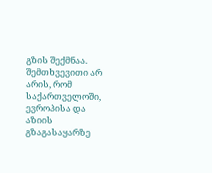გზის შექმნაა. შემთხვევითი არ არის, რომ საქართველოში, ევროპისა და აზიის გზაგასაყარზე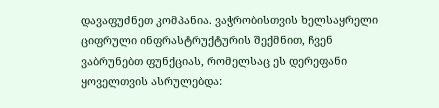დავაფუძნეთ კომპანია. ვაჭრობისთვის ხელსაყრელი ციფრული ინფრასტრუქტურის შექმნით, ჩვენ ვაბრუნებთ ფუნქციას, რომელსაც ეს დერეფანი ყოველთვის ასრულებდა: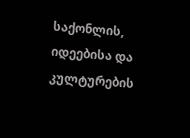საქონლის, იდეებისა და კულტურების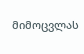მიმოცვლას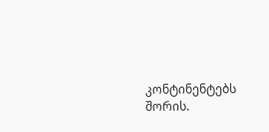კონტინენტებს შორის.